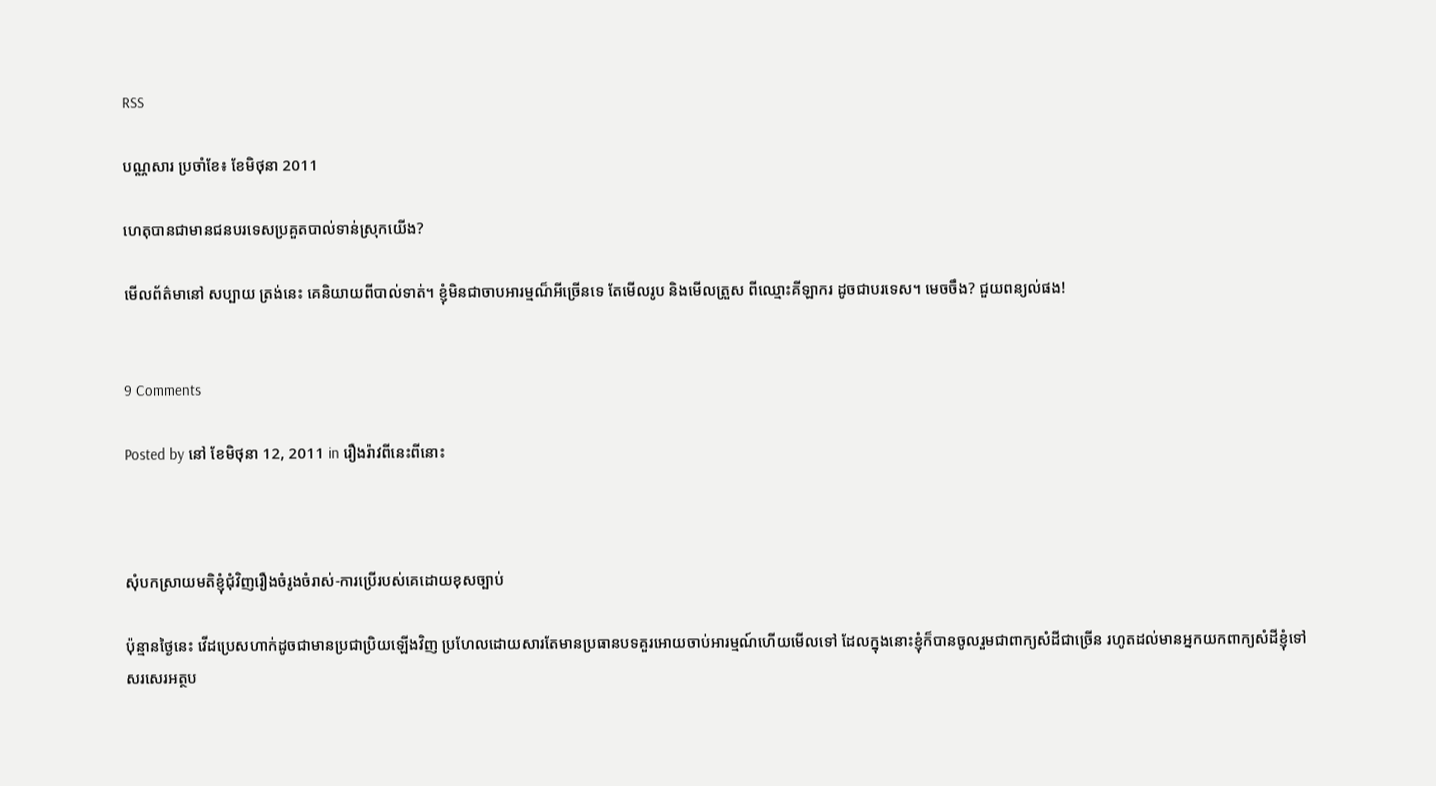RSS

បណ្ណសារ ប្រចាំខែ៖ ខែមិថុនា 2011

ហេតុបានជាមានជនបរទេសប្រគួតបាល់ទាន់ស្រុកយើង?

មើលព័ត៌មានៅ សប្បាយ ត្រង់នេះ គេនិយាយពីបាល់ទាត់។ ខ្ញុំមិនជាចាបអារម្មណ៏អីច្រើនទេ តែមើលរូប និងមើលត្រួស ពីឈ្មោះគីឡាករ ដូចជាបរទេស។ មេចចឹង? ជួយពន្យល់ផង!


9 Comments

Posted by នៅ ខែមិថុនា 12, 2011 in រឿងរ៉ាវពីនេះពីនោះ



សុំបកស្រាយមតិខ្ញុំជុំវិញរឿងចំរូងចំរាស់-ការប្រើរបស់គេដោយខុសច្បាប់

ប៉ុន្មានថ្ងៃនេះ វើដប្រេសហាក់ដូចជាមានប្រជាប្រិយឡើងវិញ ប្រហែលដោយសារតែមានប្រធានបទគួរអោយចាប់អារម្មណ៍ហើយមើលទៅ ដែលក្នុងនោះខ្ញុំក៏បានចូលរួមជាពាក្យសំដីជាច្រើន រហូតដល់មានអ្នកយកពាក្យសំដីខ្ញុំទៅសរសេរអត្ថប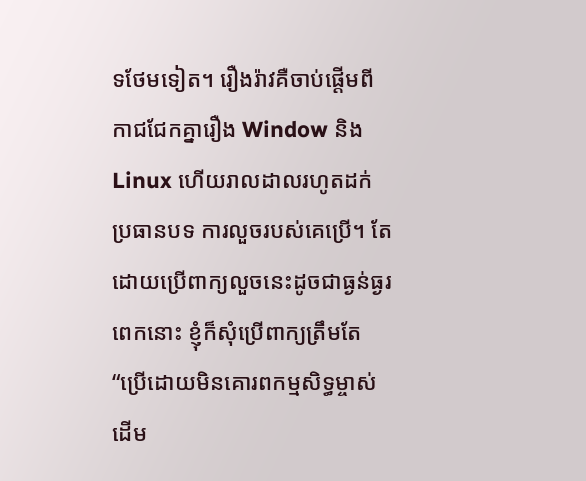ទថែមទៀត។ រឿងរ៉ាវគឺចាប់ផ្ដើមពីកាជជែកគ្នារឿង Window និង Linux ហើយរាលដាលរហូតដក់ប្រធានបទ ការលួចរបស់គេប្រើ។ តែដោយប្រើពាក្យលួចនេះដូចជាធ្ងន់ធ្ងរពេកនោះ ខ្ញុំក៏សុំប្រើពាក្យត្រឹមតែ “ប្រើដោយមិនគោរពកម្មសិទ្ធម្ចាស់ដើម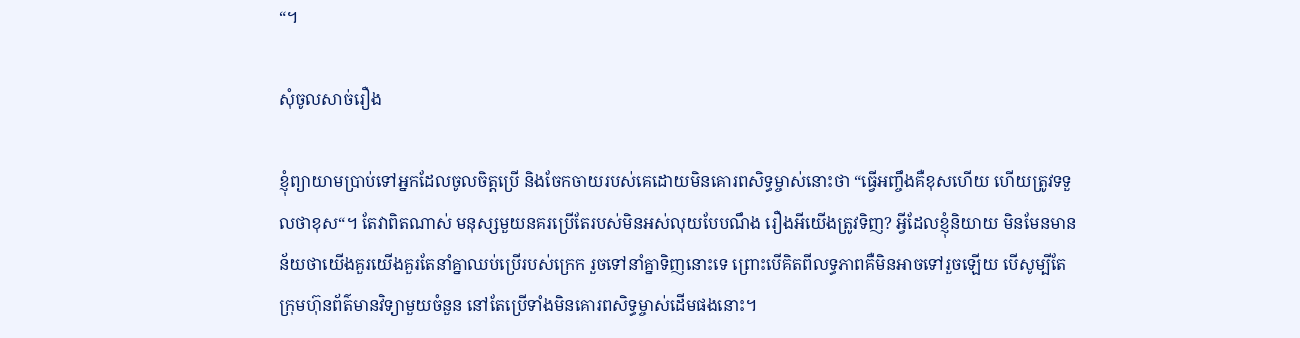“។

សុំចូលសាច់រឿង

ខ្ញុំព្យាយាមប្រាប់ទៅអ្នកដែលចូលចិត្តប្រើ និងចែកចាយរបស់គេដោយមិនគោរពសិទ្ធម្ចាស់នោះថា “ធ្វើអញ្ចឹងគឺខុសហើយ ហើយត្រូវទទួលថាខុស“។ តែវាពិតណាស់ មនុស្សមួយនគរប្រើតែរបស់មិនអស់លុយបែបណឹង រឿងអីយើងត្រូវទិញ? អ្វីដែលខ្ញុំនិយាយ មិនមែនមានន័យថាយើងគួរយើងគួរតែនាំគ្នាឈប់ប្រើរបស់ក្រេក រួចទៅនាំគ្នាទិញនោះទេ ព្រោះបើគិតពីលទ្ធភាពគឺមិនអាចទៅរួចឡើយ បើសូម្បីតែក្រុមហ៊ុនព័ត៌មានវិទ្យាមួយចំនួន នៅតែប្រើទាំងមិនគោរពសិទ្ធម្ចាស់ដើមផងនោះ។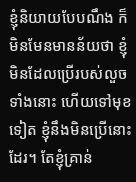ខ្ញុំនិយាយបែបណឹង ក៏មិនមែនមានន័យថា ខ្ញុំមិនដែលប្រើរបស់លួចទាំងនោះ ហើយទៅមុខទៀត ខ្ញុំនឹងមិនប្រើនោះដែរ។ តែខ្ញុំគ្រាន់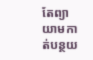តែព្យាយាមកាត់បន្ថយ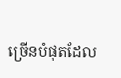ច្រើនបំផុតដែល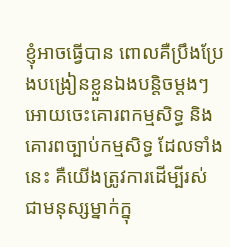ខ្ញុំអាចធ្វើបាន ពោលគឺប្រឹងប្រែងបង្រៀនខ្លួនឯងបន្តិចម្តងៗអោយចេះគោរពកម្មសិទ្ធ និងគោរពច្បាប់កម្មសិទ្ធ ដែលទាំងនេះ គឺយើងត្រូវការដើម្បីរស់ជាមនុស្សម្នាក់ក្នុ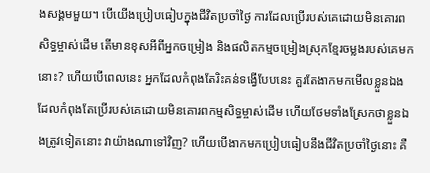ងសង្គមមួយ។ បើយើងប្រៀបធៀបក្នុងជីវិតប្រចាំថ្ងៃ ការដែលប្រើរបស់គេដោយមិនគោរពសិទ្ធម្ចាស់ដើម តើមានខុសអីពីអ្នកចម្រៀង និងផលិតកម្មចម្រៀងស្រុកខ្មែរចម្លងរបស់គេមកនោះ? ហើយបើពេលនេះ អ្នកដែលកំពុងតែរិះគន់ទង្វើបែបនេះ គួរតែងាកមកមើលខ្លួនឯងដែលកំពុងតែប្រើរបស់គេដោយមិនគោរពកម្មសិទ្ធម្ចាស់ដើម ហើយថែមទាំងស្រែកថាខ្លួនឯងត្រូវទៀតនោះ វាយ៉ាងណាទៅវិញ? ហើយបើងាកមកប្រៀបធៀបនឹងជីវិតប្រចាំថ្ងៃនោះ គឺ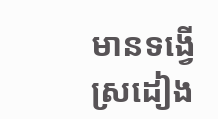មានទង្វើស្រដៀង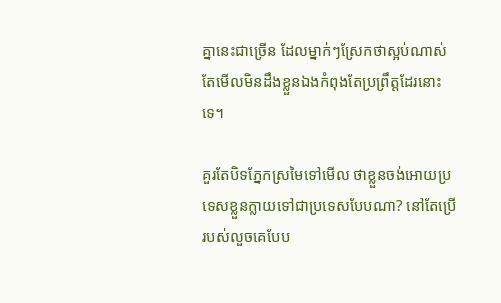គ្នានេះជាច្រើន ដែលម្នាក់ៗស្រែកថាស្អប់ណាស់ តែមើលមិនដឹងខ្លួនឯងកំពុងតែប្រព្រឹត្តដែរនោះទេ។

គួរតែបិទភ្នែកស្រមៃទៅមើល ថាខ្លួនចង់អោយប្រទេសខ្លួនក្លាយទៅជាប្រទេសបែបណា? នៅតែប្រើរបស់លួចគេបែប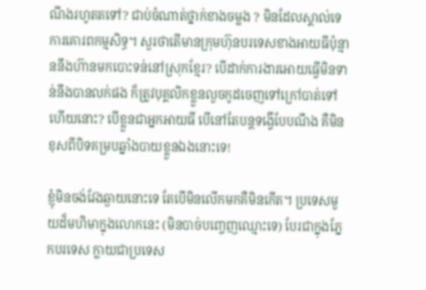ណឹងរហូតតទៅ? ជាប់ចំណាត់ថ្នាក់ខាងចម្លង ? មិនដែលស្គាល់ទេការគោរពកម្មសិទ្ធ។ សួរថាតើមានក្រុមហ៊ុនបរទេសខាងអាយធីប៉ុន្មាននឹងហ៊ានមកបោះទន់នៅស្រុកខ្មែរ? បើដាក់ការងារអោយធ្វើមិនទាន់នឹងបានលក់ផង ក៏ត្រូវបុគ្គលិកខ្លួនលួចកូដចេញទៅក្រៅបាត់ទៅហើយនោះ? បើខ្លួនជាអ្នកអាយធី បើនៅតែបន្តទង្វើបែបណឹង គឺមិនខុសពីបិទគម្របឆ្នាំងបាយខ្លួនឯងនោះទេ!

ខ្ញុំមិនចង់វែងឆ្ងាយនោះទេ តែបើមិនលើកមកគឺមិនកើត។ ប្រទេសមួយដ៏មហិមាក្នុងលោកនេះ (មិនបាច់បញ្ចេញឈ្មោះទេ) បែរជាក្នុងភ្នែកបរទេស ក្លាយជាប្រទេស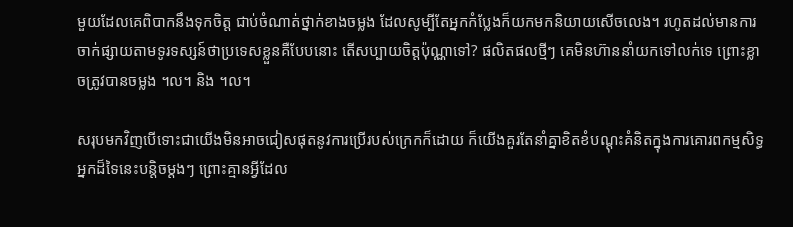មួយដែលគេពិបាកនឹងទុកចិត្ត ជាប់ចំណាត់ថ្នាក់ខាងចម្លង ដែលសូម្បីតែអ្នកកំប្លែងក៏យកមកនិយាយសើចលេង។ រហូតដល់មានការចាក់ផ្សាយតាមទូរទស្សន៍ថាប្រទេសខ្លួនគឺបែបនោះ តើសប្បាយចិត្តប៉ុណ្ណាទៅ? ផលិតផលថ្មីៗ គេមិនហ៊ាននាំយកទៅលក់ទេ ព្រោះខ្លាចត្រូវបានចម្លង ។ល។ និង ។ល។

សរុបមកវិញបើទោះជាយើងមិនអាចជៀសផុតនូវការប្រើរបស់ក្រេកក៏ដោយ ក៏យើងគួរតែនាំគ្នាខិតខំបណ្ដុះគំនិតក្នុងការគោរពកម្មសិទ្ធអ្នកដ៏ទៃនេះបន្តិចម្តងៗ ព្រោះគ្មានអ្វីដែល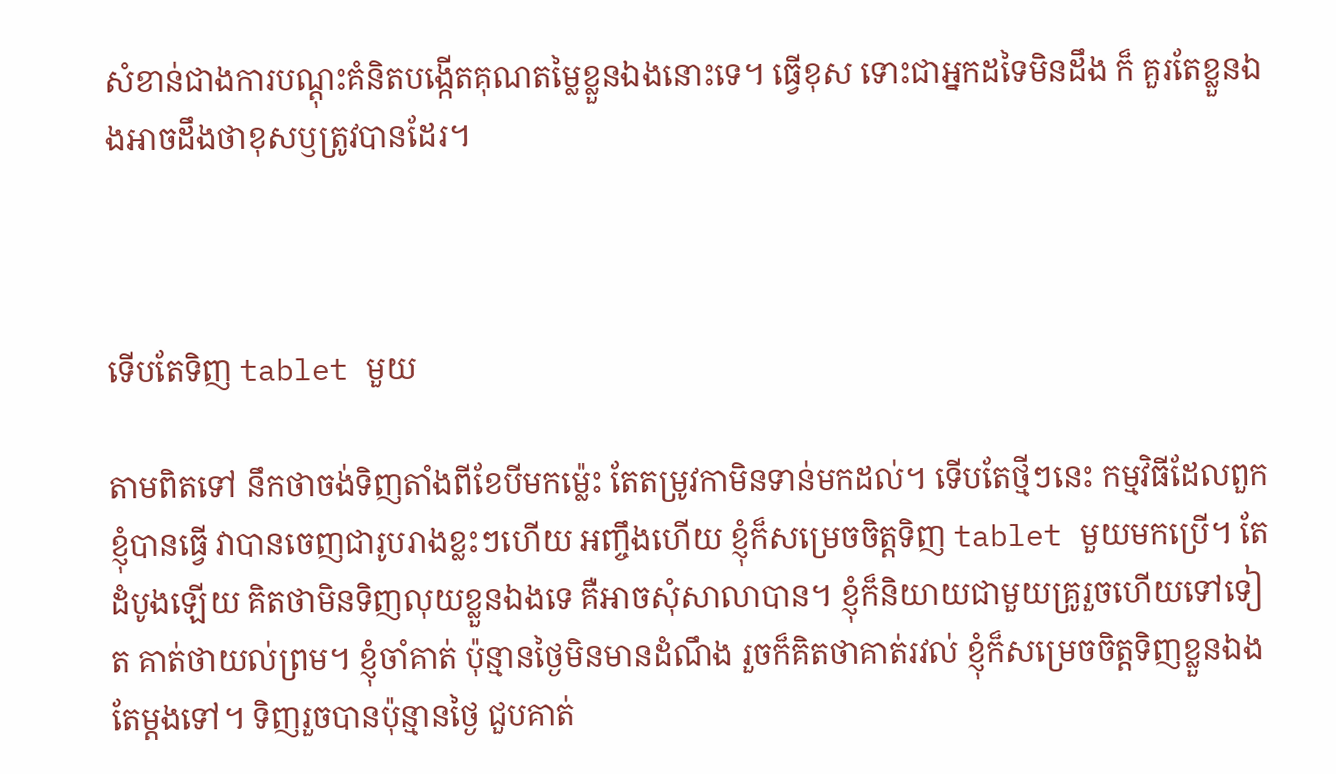សំខាន់ជាងការបណ្ដុះគំនិតបង្កើតគុណតម្លៃខ្លួនឯងនោះទេ។ ធ្វើខុស ទោះជាអ្នកដទៃមិនដឹង ក៏ គួរតែខ្លួនឯងអាចដឹងថាខុសឫត្រូវបានដែរ។



ទើបតែទិញ tablet មួយ

តាមពិតទៅ នឹកថាចង់ទិញតាំងពីខែបីមកម្ល៉េះ តែតម្រូវកាមិនទាន់មកដល់។ ទើបតែថ្មីៗនេះ កម្មវិធីដែលពួកខ្ញុំបានធ្វើ វាបានចេញជារូបរាងខ្លះៗហើយ អញ្ចឹងហើយ ខ្ញុំក៏សម្រេចចិត្តទិញ tablet មួយមកប្រើ។ តែដំបូងឡើយ គិតថាមិនទិញលុយខ្លួនឯងទេ គឺអាចសុំសាលាបាន។ ខ្ញុំក៏និយាយជាមួយគ្រូរួចហើយទៅទៀត គាត់ថាយល់ព្រម។ ខ្ញុំចាំគាត់ ប៉ុន្មានថ្ងៃមិនមានដំណឹង រួចក៏គិតថាគាត់រវល់ ខ្ញុំក៏សម្រេចចិត្តទិញខ្លួនឯងតែម្តងទៅ។ ទិញរួចបានប៉ុន្មានថ្ងៃ ជួបគាត់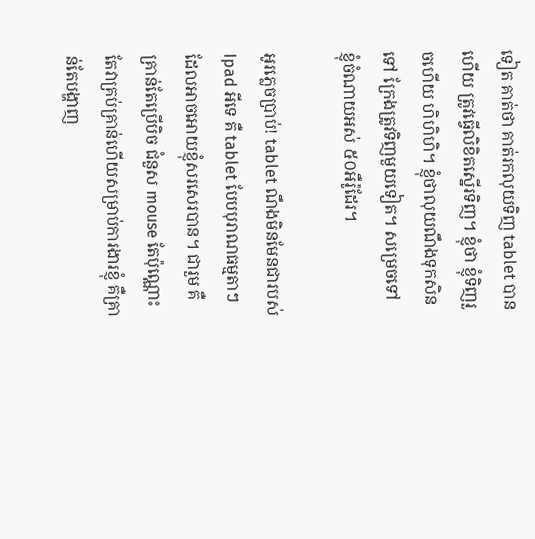ទៀត គាត់ថា គាត់រកលុយទិញ tablet បានហើយ ត្រូវធ្វើលិខិតស្នើរទិញ។ ខ្ញុំថា ខ្ញុំទិញរួចហើយ ហិហិហិ។ ខ្ញុំថាលុយណឹងទុកសិនទៅ ក្រែងត្រូវទិញមួយទៀត។ សម្រេចទៅ ខ្ញុំចំណាយអស់ ៥០អឺរ៉ូដែរ។

អូរភ្លេចប្រាប់! tablet ណឹងមិនមែនជារបស់ Ipad អីទេ គឺ tablet បែបបុរាណធម្មតាៗ ដែលអាចអោយខ្ញុំសរសេរបាន។ ជារួម គឺគ្រាន់តែប្រើបិច ជំនួស mouse តែប៉ុណ្ណោះ តែវាគ្រប់គ្រាន់ហើយសម្រាប់ការងារខ្ញុំ គឺគ្រាន់តែបង្ហាញ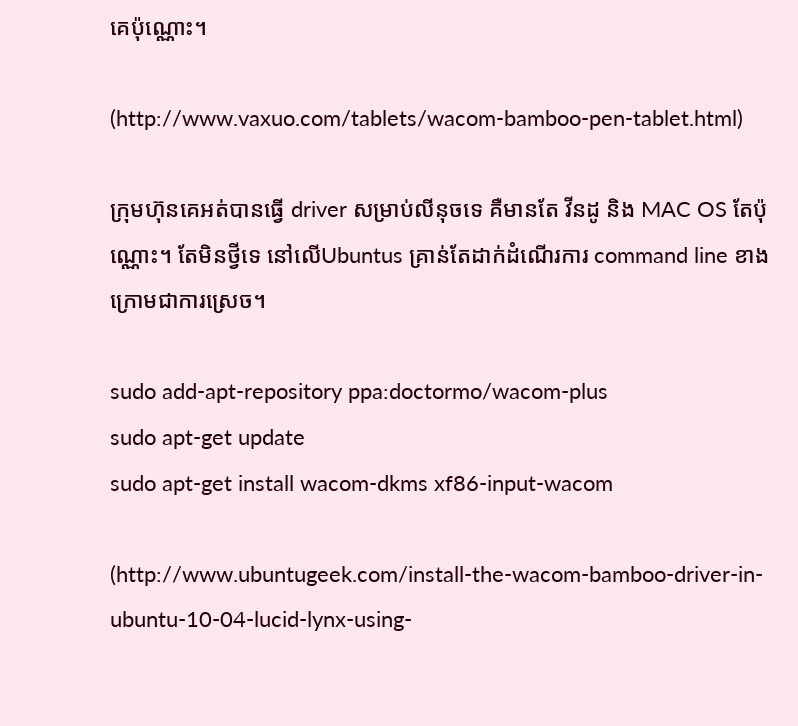គេប៉ុណ្ណោះ។

(http://www.vaxuo.com/tablets/wacom-bamboo-pen-tablet.html)

ក្រុមហ៊ុនគេអត់បានធ្វើ driver សម្រាប់លីនុចទេ គឺមានតែ វីនដូ និង MAC OS តែប៉ុណ្ណោះ។ តែមិនថ្វីទេ នៅលើUbuntus គ្រាន់តែដាក់ដំណើរការ command line ខាងក្រោមជាការស្រេច។

sudo add-apt-repository ppa:doctormo/wacom-plus
sudo apt-get update
sudo apt-get install wacom-dkms xf86-input-wacom

(http://www.ubuntugeek.com/install-the-wacom-bamboo-driver-in-ubuntu-10-04-lucid-lynx-using-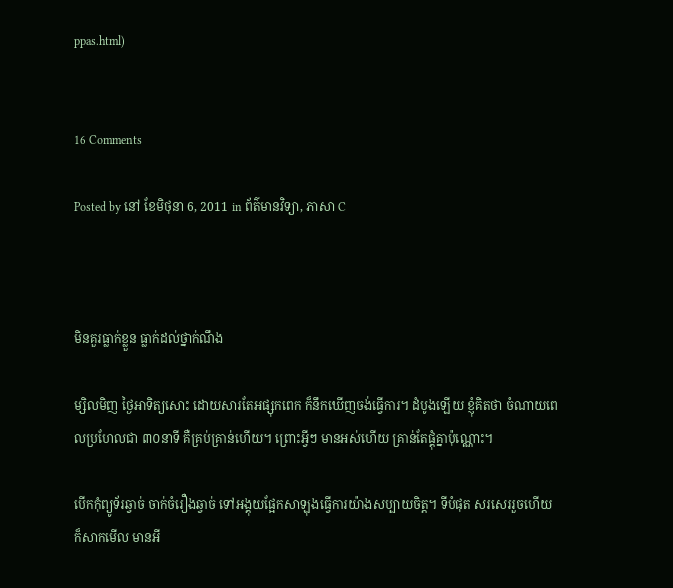ppas.html)


16 Comments

Posted by នៅ ខែមិថុនា 6, 2011 in ព័ត៌មានវិទ្យា, ភាសា C



មិនគួរធ្លាក់ខ្លួន ធ្លាក់ដល់ថ្នាក់ណឹង

ម្សិលមិញ ថ្ងៃអាទិត្យសោះ ដោយសារតែអផ្សុកពេក ក៏នឹកឃើញចង់ធ្វើការ។ ដំបូងឡើយ ខ្ញុំគិតថា ចំណាយពេលប្រហែលជា ៣០នាទី គឺគ្រប់គ្រាន់ហើយ។ ព្រោះអ្វីៗ មានអស់ហើយ គ្រាន់តែផ្គុំគ្នាប៉ុណ្ណោះ។

បើកកុំព្យូទ័រឆ្វាច់ ចាក់ចំរឿងឆ្វាច់ ទៅអង្គុយផ្អែកសាឡុងធ្វើការយ៉ាងសប្បាយចិត្ត។ ទីបំផុត សរសេររួចហើយ ក៏សាកមើល មានអី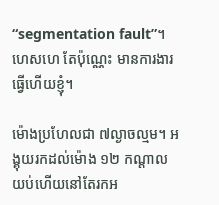“segmentation fault”។ ហេសហេ តែប៉ុណ្ណេះ មានការងារធ្វើហើយខ្ញុំ។

ម៉ោងប្រហែលជា ៧ល្ងាចល្មម។ អង្គុយរកដល់ម៉ោង ១២ កណ្ដាលយប់ហើយនៅតែរកអ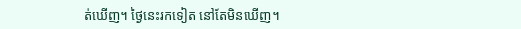ត់ឃើញ។ ថ្ងៃនេះរកទៀត នៅតែមិនឃើញ។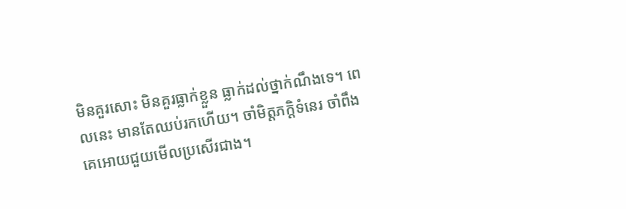មិនគួរសោះ មិនគួរធ្លាក់ខ្លួន ធ្លាក់ដល់ថ្នាក់ណឹងទេ។ ពេលនេះ មានតែឈប់រកហើយ។ ចាំមិត្តភក្តិទំនេរ ចាំពឹងគេអោយជួយមើលប្រសើរជាង។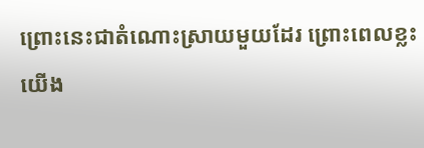ព្រោះនេះជាតំណោះស្រាយមួយដែរ ព្រោះពេលខ្លះ យើង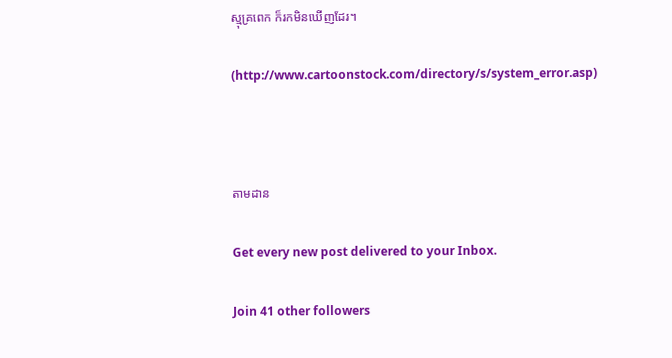ស្មុគ្រពេក ក៏រកមិនឃើញដែរ។

(http://www.cartoonstock.com/directory/s/system_error.asp)



តាមដាន

Get every new post delivered to your Inbox.

Join 41 other followers